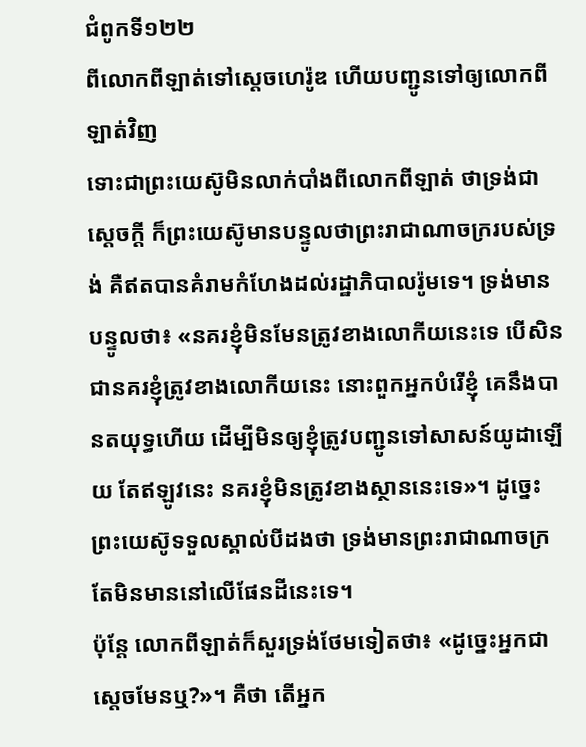ជំពូកទី១២២
ពីលោកពីឡាត់ទៅស្តេចហេរ៉ូឌ ហើយបញ្ជូនទៅឲ្យលោកពីឡាត់វិញ
ទោះជាព្រះយេស៊ូមិនលាក់បាំងពីលោកពីឡាត់ ថាទ្រង់ជាស្តេចក្ដី ក៏ព្រះយេស៊ូមានបន្ទូលថាព្រះរាជាណាចក្ររបស់ទ្រង់ គឺឥតបានគំរាមកំហែងដល់រដ្ឋាភិបាលរ៉ូមទេ។ ទ្រង់មានបន្ទូលថា៖ «នគរខ្ញុំមិនមែនត្រូវខាងលោកីយនេះទេ បើសិនជានគរខ្ញុំត្រូវខាងលោកីយនេះ នោះពួកអ្នកបំរើខ្ញុំ គេនឹងបានតយុទ្ធហើយ ដើម្បីមិនឲ្យខ្ញុំត្រូវបញ្ជូនទៅសាសន៍យូដាឡើយ តែឥឡូវនេះ នគរខ្ញុំមិនត្រូវខាងស្ថាននេះទេ»។ ដូច្នេះ ព្រះយេស៊ូទទួលស្គាល់បីដងថា ទ្រង់មានព្រះរាជាណាចក្រតែមិនមាននៅលើផែនដីនេះទេ។
ប៉ុន្តែ លោកពីឡាត់ក៏សួរទ្រង់ថែមទៀតថា៖ «ដូច្នេះអ្នកជាស្តេចមែនឬ?»។ គឺថា តើអ្នក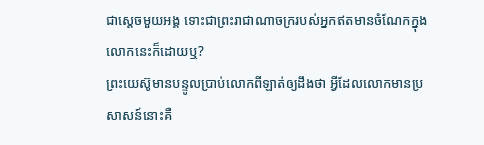ជាស្តេចមួយអង្គ ទោះជាព្រះរាជាណាចក្ររបស់អ្នកឥតមានចំណែកក្នុងលោកនេះក៏ដោយឬ?
ព្រះយេស៊ូមានបន្ទូលប្រាប់លោកពីឡាត់ឲ្យដឹងថា អ្វីដែលលោកមានប្រសាសន៍នោះគឺ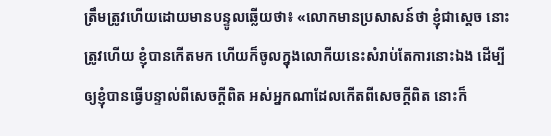ត្រឹមត្រូវហើយដោយមានបន្ទូលឆ្លើយថា៖ «លោកមានប្រសាសន៍ថា ខ្ញុំជាស្តេច នោះត្រូវហើយ ខ្ញុំបានកើតមក ហើយក៏ចូលក្នុងលោកីយនេះសំរាប់តែការនោះឯង ដើម្បីឲ្យខ្ញុំបានធ្វើបន្ទាល់ពីសេចក្ដីពិត អស់អ្នកណាដែលកើតពីសេចក្ដីពិត នោះក៏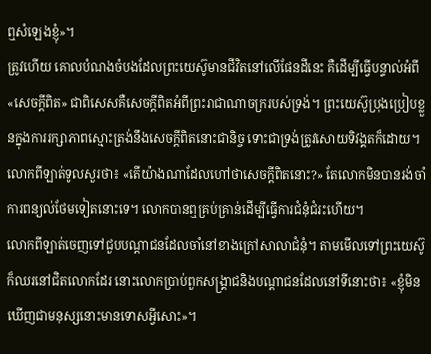ឮសំឡេងខ្ញុំ»។
ត្រូវហើយ គោលបំណងចំបងដែលព្រះយេស៊ូមានជីវិតនៅលើផែនដីនេះ គឺដើម្បីធ្វើបន្ទាល់អំពី«សេចក្ដីពិត» ជាពិសេសគឺសេចក្ដីពិតអំពីព្រះរាជាណាចក្ររបស់ទ្រង់។ ព្រះយេស៊ូប្រុងប្រៀបខ្លួនក្នុងការរក្សាភាពស្មោះត្រង់នឹងសេចក្ដីពិតនោះជានិច្ច ទោះជាទ្រង់ត្រូវសោយទិវង្គតក៏ដោយ។ លោកពីឡាត់ទូលសួរថា៖ «តើយ៉ាងណាដែលហៅថាសេចក្ដីពិតនោះ?» តែលោកមិនបានរង់ចាំការពន្យល់ថែមទៀតនោះទេ។ លោកបានឮគ្រប់គ្រាន់ដើម្បីធ្វើការជំនុំជំរះហើយ។
លោកពីឡាត់ចេញទៅជួបបណ្ដាជនដែលចាំនៅខាងក្រៅសាលាជំនុំ។ តាមមើលទៅព្រះយេស៊ូក៏ឈរនៅជិតលោកដែរ នោះលោកប្រាប់ពួកសង្គ្រាជនិងបណ្ដាជនដែលនៅទីនោះថា៖ «ខ្ញុំមិនឃើញជាមនុស្សនោះមានទោសអ្វីសោះ»។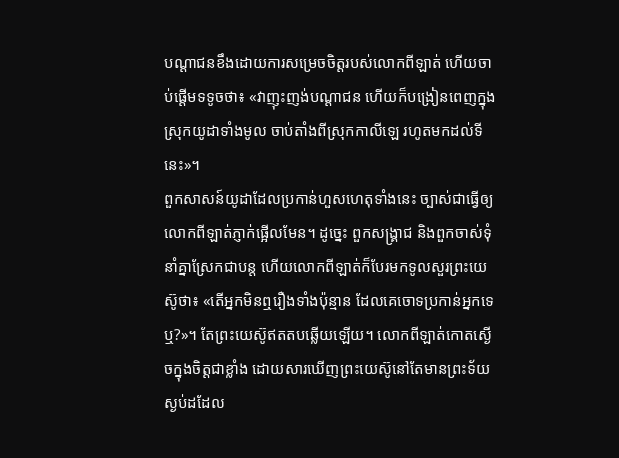បណ្ដាជនខឹងដោយការសម្រេចចិត្តរបស់លោកពីឡាត់ ហើយចាប់ផ្ដើមទទូចថា៖ «វាញុះញង់បណ្ដាជន ហើយក៏បង្រៀនពេញក្នុងស្រុកយូដាទាំងមូល ចាប់តាំងពីស្រុកកាលីឡេ រហូតមកដល់ទីនេះ»។
ពួកសាសន៍យូដាដែលប្រកាន់ហួសហេតុទាំងនេះ ច្បាស់ជាធ្វើឲ្យលោកពីឡាត់ភ្ញាក់ផ្អើលមែន។ ដូច្នេះ ពួកសង្គ្រាជ និងពួកចាស់ទុំនាំគ្នាស្រែកជាបន្ត ហើយលោកពីឡាត់ក៏បែរមកទូលសួរព្រះយេស៊ូថា៖ «តើអ្នកមិនឮរឿងទាំងប៉ុន្មាន ដែលគេចោទប្រកាន់អ្នកទេឬ?»។ តែព្រះយេស៊ូឥតតបឆ្លើយឡើយ។ លោកពីឡាត់កោតស្ងើចក្នុងចិត្តជាខ្លាំង ដោយសារឃើញព្រះយេស៊ូនៅតែមានព្រះទ័យស្ងប់ដដែល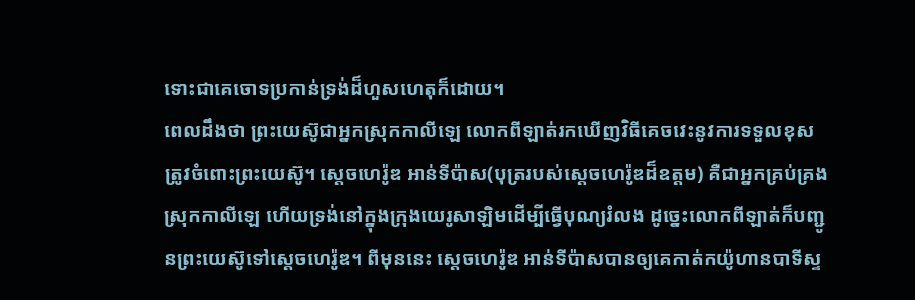ទោះជាគេចោទប្រកាន់ទ្រង់ដ៏ហួសហេតុក៏ដោយ។
ពេលដឹងថា ព្រះយេស៊ូជាអ្នកស្រុកកាលីឡេ លោកពីឡាត់រកឃើញវិធីគេចវេះនូវការទទួលខុសត្រូវចំពោះព្រះយេស៊ូ។ ស្តេចហេរ៉ូឌ អាន់ទីប៉ាស(បុត្ររបស់ស្តេចហេរ៉ូឌដ៏ឧត្តម) គឺជាអ្នកគ្រប់គ្រងស្រុកកាលីឡេ ហើយទ្រង់នៅក្នុងក្រុងយេរូសាឡិមដើម្បីធ្វើបុណ្យរំលង ដូច្នេះលោកពីឡាត់ក៏បញ្ជូនព្រះយេស៊ូទៅស្តេចហេរ៉ូឌ។ ពីមុននេះ ស្តេចហេរ៉ូឌ អាន់ទីប៉ាសបានឲ្យគេកាត់កយ៉ូហានបាទីស្ទ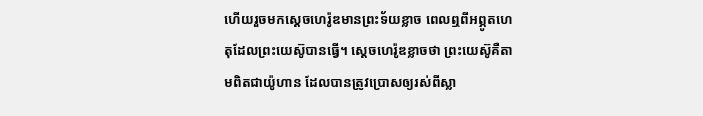ហើយរួចមកស្តេចហេរ៉ូឌមានព្រះទ័យខ្លាច ពេលឮពីអព្ភូតហេតុដែលព្រះយេស៊ូបានធ្វើ។ ស្តេចហេរ៉ូឌខ្លាចថា ព្រះយេស៊ូគឺតាមពិតជាយ៉ូហាន ដែលបានត្រូវប្រោសឲ្យរស់ពីស្លា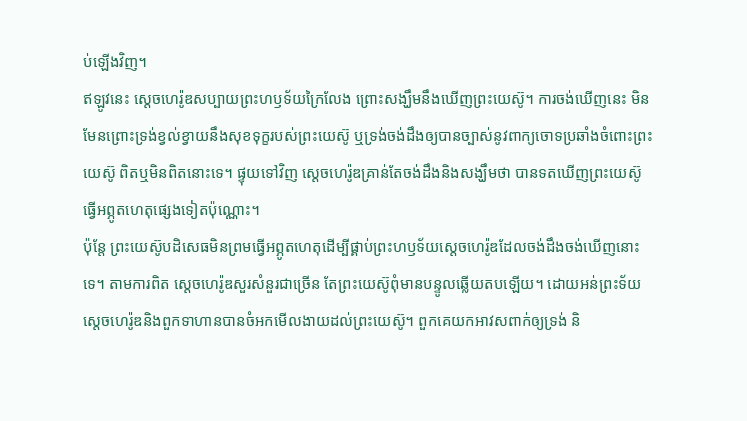ប់ឡើងវិញ។
ឥឡូវនេះ ស្តេចហេរ៉ូឌសប្បាយព្រះហឫទ័យក្រៃលែង ព្រោះសង្ឃឹមនឹងឃើញព្រះយេស៊ូ។ ការចង់ឃើញនេះ មិនមែនព្រោះទ្រង់ខ្វល់ខ្វាយនឹងសុខទុក្ខរបស់ព្រះយេស៊ូ ឬទ្រង់ចង់ដឹងឲ្យបានច្បាស់នូវពាក្យចោទប្រឆាំងចំពោះព្រះយេស៊ូ ពិតឬមិនពិតនោះទេ។ ផ្ទុយទៅវិញ ស្តេចហេរ៉ូឌគ្រាន់តែចង់ដឹងនិងសង្ឃឹមថា បានទតឃើញព្រះយេស៊ូធ្វើអព្ភូតហេតុផ្សេងទៀតប៉ុណ្ណោះ។
ប៉ុន្តែ ព្រះយេស៊ូបដិសេធមិនព្រមធ្វើអព្ភូតហេតុដើម្បីផ្គាប់ព្រះហឫទ័យស្តេចហេរ៉ូឌដែលចង់ដឹងចង់ឃើញនោះទេ។ តាមការពិត ស្តេចហេរ៉ូឌសួរសំនួរជាច្រើន តែព្រះយេស៊ូពុំមានបន្ទូលឆ្លើយតបឡើយ។ ដោយអន់ព្រះទ័យ ស្តេចហេរ៉ូឌនិងពួកទាហានបានចំអកមើលងាយដល់ព្រះយេស៊ូ។ ពួកគេយកអាវសពាក់ឲ្យទ្រង់ និ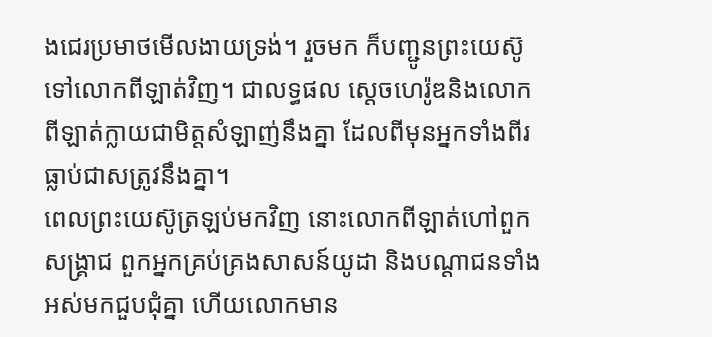ងជេរប្រមាថមើលងាយទ្រង់។ រួចមក ក៏បញ្ជូនព្រះយេស៊ូទៅលោកពីឡាត់វិញ។ ជាលទ្ធផល ស្តេចហេរ៉ូឌនិងលោកពីឡាត់ក្លាយជាមិត្តសំឡាញ់នឹងគ្នា ដែលពីមុនអ្នកទាំងពីរធ្លាប់ជាសត្រូវនឹងគ្នា។
ពេលព្រះយេស៊ូត្រឡប់មកវិញ នោះលោកពីឡាត់ហៅពួកសង្គ្រាជ ពួកអ្នកគ្រប់គ្រងសាសន៍យូដា និងបណ្ដាជនទាំងអស់មកជួបជុំគ្នា ហើយលោកមាន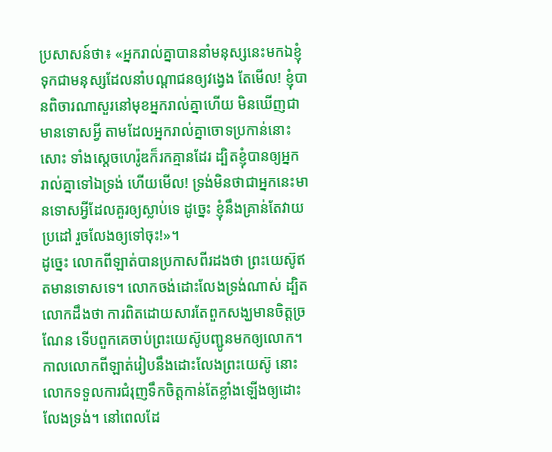ប្រសាសន៍ថា៖ «អ្នករាល់គ្នាបាននាំមនុស្សនេះមកឯខ្ញុំ ទុកជាមនុស្សដែលនាំបណ្ដាជនឲ្យវង្វេង តែមើល! ខ្ញុំបានពិចារណាសួរនៅមុខអ្នករាល់គ្នាហើយ មិនឃើញជាមានទោសអ្វី តាមដែលអ្នករាល់គ្នាចោទប្រកាន់នោះសោះ ទាំងស្តេចហេរ៉ូឌក៏រកគ្មានដែរ ដ្បិតខ្ញុំបានឲ្យអ្នករាល់គ្នាទៅឯទ្រង់ ហើយមើល! ទ្រង់មិនថាជាអ្នកនេះមានទោសអ្វីដែលគួរឲ្យស្លាប់ទេ ដូច្នេះ ខ្ញុំនឹងគ្រាន់តែវាយប្រដៅ រួចលែងឲ្យទៅចុះ!»។
ដូច្នេះ លោកពីឡាត់បានប្រកាសពីរដងថា ព្រះយេស៊ូឥតមានទោសទេ។ លោកចង់ដោះលែងទ្រង់ណាស់ ដ្បិតលោកដឹងថា ការពិតដោយសារតែពួកសង្ឃមានចិត្តច្រណែន ទើបពួកគេចាប់ព្រះយេស៊ូបញ្ជូនមកឲ្យលោក។ កាលលោកពីឡាត់រៀបនឹងដោះលែងព្រះយេស៊ូ នោះលោកទទួលការជំរុញទឹកចិត្តកាន់តែខ្លាំងឡើងឲ្យដោះលែងទ្រង់។ នៅពេលដែ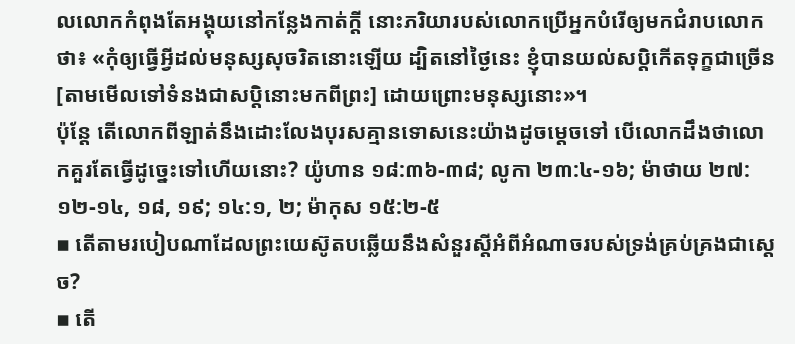លលោកកំពុងតែអង្គុយនៅកន្លែងកាត់ក្ដី នោះភរិយារបស់លោកប្រើអ្នកបំរើឲ្យមកជំរាបលោកថា៖ «កុំឲ្យធ្វើអ្វីដល់មនុស្សសុចរិតនោះឡើយ ដ្បិតនៅថ្ងៃនេះ ខ្ញុំបានយល់សប្ដិកើតទុក្ខជាច្រើន[តាមមើលទៅទំនងជាសប្ដិនោះមកពីព្រះ] ដោយព្រោះមនុស្សនោះ»។
ប៉ុន្តែ តើលោកពីឡាត់នឹងដោះលែងបុរសគ្មានទោសនេះយ៉ាងដូចម្ដេចទៅ បើលោកដឹងថាលោកគួរតែធ្វើដូច្នេះទៅហើយនោះ? យ៉ូហាន ១៨:៣៦-៣៨; លូកា ២៣:៤-១៦; ម៉ាថាយ ២៧:១២-១៤, ១៨, ១៩; ១៤:១, ២; ម៉ាកុស ១៥:២-៥
▪ តើតាមរបៀបណាដែលព្រះយេស៊ូតបឆ្លើយនឹងសំនួរស្តីអំពីអំណាចរបស់ទ្រង់គ្រប់គ្រងជាស្តេច?
▪ តើ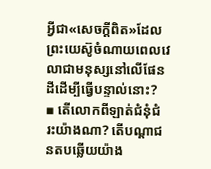អ្វីជា«សេចក្ដីពិត»ដែលព្រះយេស៊ូចំណាយពេលវេលាជាមនុស្សនៅលើផែនដីដើម្បីធ្វើបន្ទាល់នោះ?
▪ តើលោកពីឡាត់ជំនុំជំរះយ៉ាងណា? តើបណ្ដាជនតបឆ្លើយយ៉ាង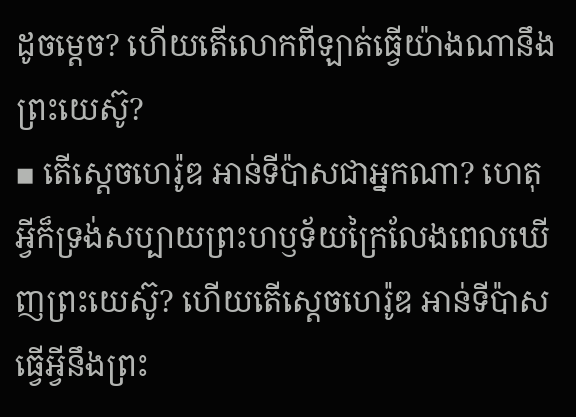ដូចម្ដេច? ហើយតើលោកពីឡាត់ធ្វើយ៉ាងណានឹងព្រះយេស៊ូ?
▪ តើស្តេចហេរ៉ូឌ អាន់ទីប៉ាសជាអ្នកណា? ហេតុអ្វីក៏ទ្រង់សប្បាយព្រះហឫទ័យក្រៃលែងពេលឃើញព្រះយេស៊ូ? ហើយតើស្តេចហេរ៉ូឌ អាន់ទីប៉ាសធ្វើអ្វីនឹងព្រះ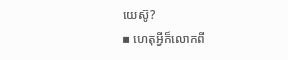យេស៊ូ?
▪ ហេតុអ្វីក៏លោកពី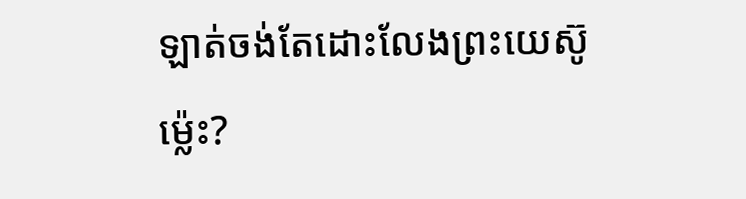ឡាត់ចង់តែដោះលែងព្រះយេស៊ូម្ល៉េះ?